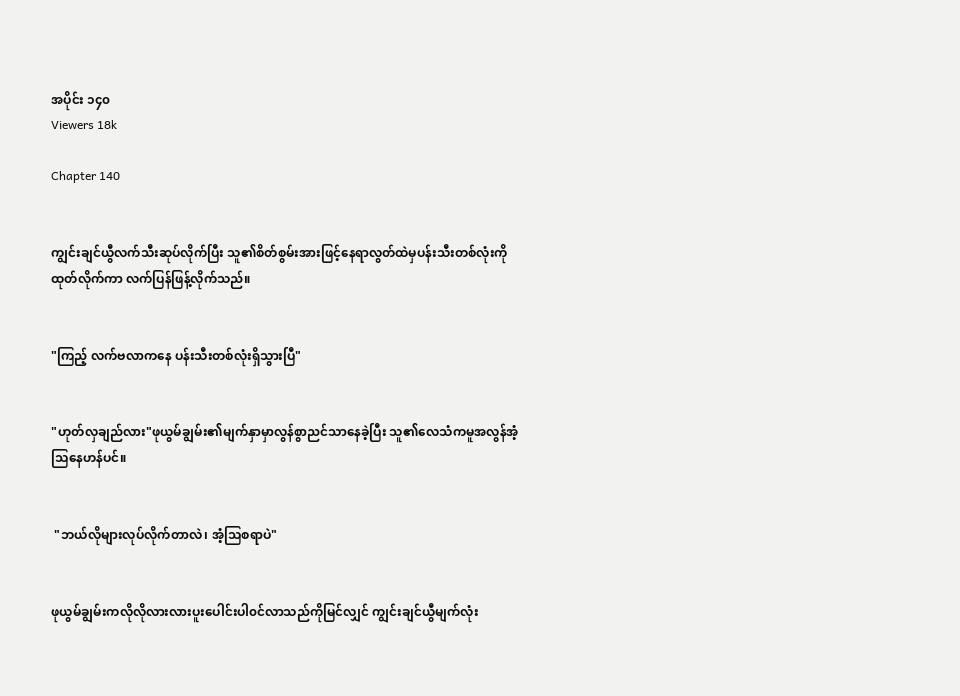အပိုင်း ၁၄၀
Viewers 18k

Chapter 140


ကျွင်းချင်ယွီလက်သီးဆုပ်လိုက်ပြီး သူ၏စိတ်စွမ်းအားဖြင့်နေရာလွတ်ထဲမှပန်းသီးတစ်လုံးကိုထုတ်လိုက်ကာ လက်ပြန်ဖြန့်လိုက်သည်။


"ကြည့် လက်ဗလာကနေ ပန်းသီးတစ်လုံးရှိသွားပြီ"


"ဟုတ်လှချည်လား"ဖုယွမ်ချွမ်း၏မျက်နှာမှာလွန်စွာညင်သာနေခဲ့ပြီး သူ၏လေသံကမူအလွန်အံ့သြနေဟန်ပင်။


 "ဘယ်လိုများလုပ်လိုက်တာလဲ၊ အံ့သြစရာပဲ"


ဖုယွမ်ချွမ်းကလိုလိုလားလားပူးပေါင်းပါ၀င်လာသည်ကိုမြင်လျှင် ကျွင်းချင်ယွီမျက်လုံး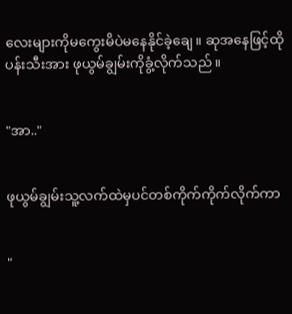လေးများကိုမကွေးမိပဲမနေနိုင်ခဲ့ချေ။ ဆုအနေဖြင့်ထိုပန်းသီးအား ဖုယွမ်ချွမ်းကိုခွံ့လိုက်သည်။


"အာ.."


ဖုယွမ်ချွမ်းသူ့လက်ထဲမှပင်တစ်ကိုက်ကိုက်လိုက်ကာ


"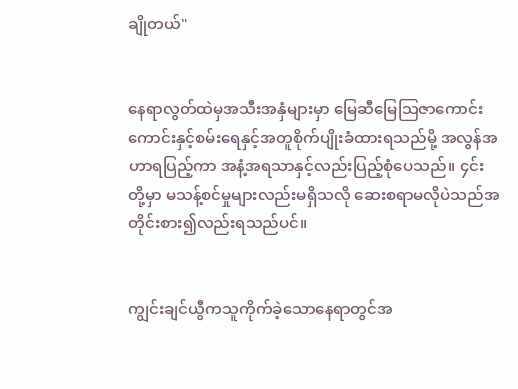ချိုတယ်"


နေရာလွတ်ထဲမှအသီးအနှံများမှာ မြေဆီမြေသြဇာကောင်းကောင်းနှင့်စမ်းရေနှင့်အတူစိုက်ပျိုးခံထားရသည်မို့ အလွန်အဟာရပြည့်ကာ အနံ့အရသာနှင့်လည်းပြည့်စုံပေသည်။ ၄င်းတို့မှာ မသန့်စင်မှုများလည်းမရှိသလို ဆေးစရာမလိုပဲသည်အတိုင်းစား၍လည်းရသည်ပင်။


ကျွင်းချင်ယွီကသူကိုက်ခဲ့သောနေရာတွင်အ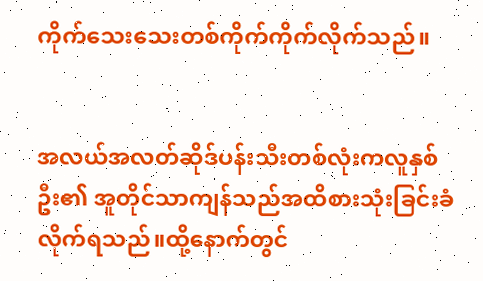ကိုက်သေးသေးတစ်ကိုက်ကိုက်လိုက်သည်။


အလယ်အလတ်ဆိုဒ်ပန်းသီးတစ်လုံးကလူနှစ်ဦး၏ အူတိုင်သာကျန်သည်အထိစားသုံးခြင်းခံလိုက်ရသည်။ထို့နောက်တွင်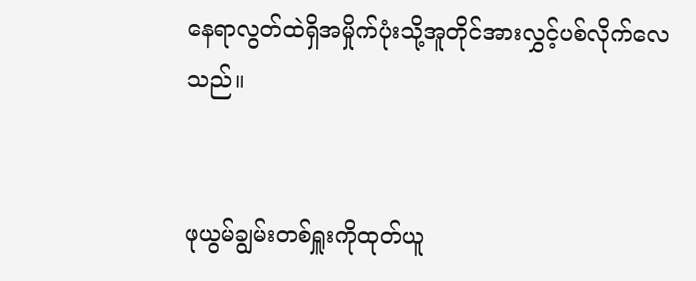နေရာလွတ်ထဲရှိအမှိုက်ပုံးသို့အူတိုင်အားလွှင့်ပစ်လိုက်လေသည်။


ဖုယွမ်ချွမ်းတစ်ရှူးကိုထုတ်ယူ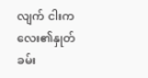လျက် ငါးကလေး၏နှုတ်ခမ်း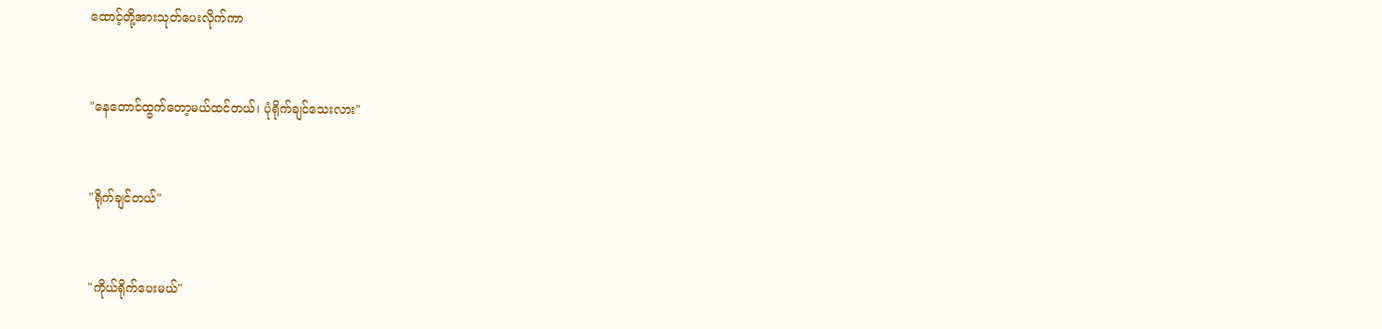ထောင့်တို့အားသုတ်ပေးလိုက်ကာ


"နေတောင်ထွက်တော့မယ်ထင်တယ်၊ ပုံရိုက်ချင်သေးလား"


"ရိုက်ချင်တယ်"


"ကိုယ်ရိုက်ပေးမယ်"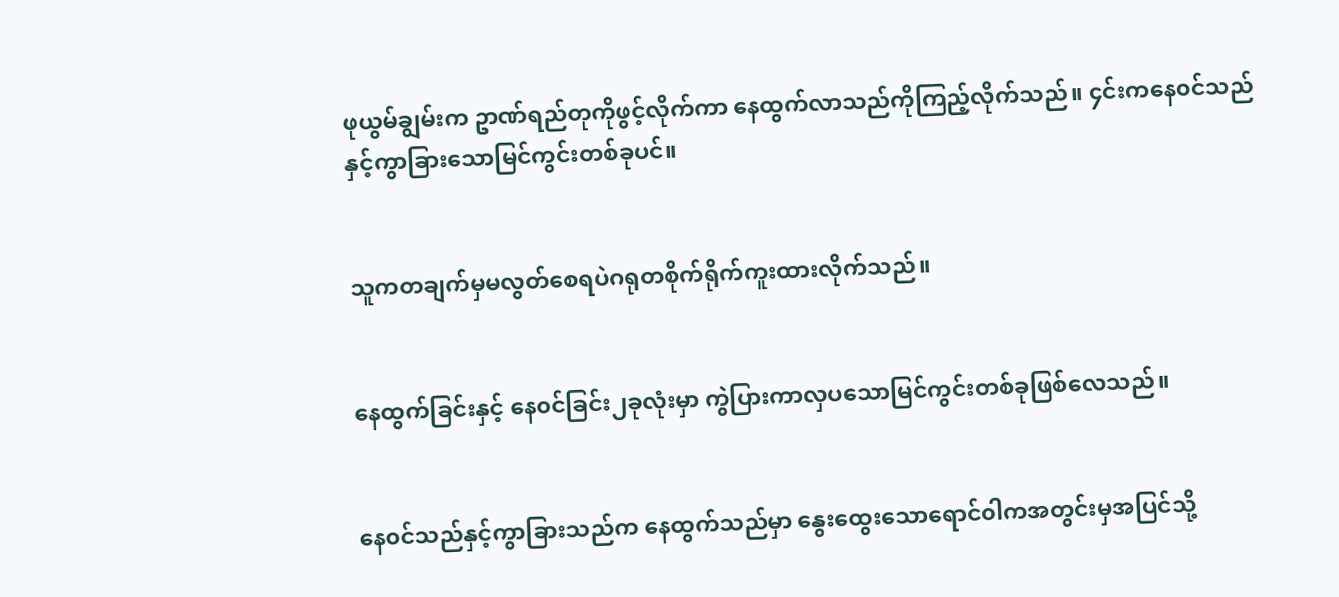ဖုယွမ်ချွမ်းက ဥာဏ်ရည်တုကိုဖွင့်လိုက်ကာ နေထွက်လာသည်ကိုကြည့်လိုက်သည်။ ၄င်းကနေ၀င်သည်နှင့်ကွာခြားသောမြင်ကွင်းတစ်ခုပင်။


သူကတချက်မှမလွတ်စေရပဲဂရုတစိုက်ရိုက်ကူးထားလိုက်သည်။


နေထွက်ခြင်းနှင့် နေ၀င်ခြင်း၂ခုလုံးမှာ ကွဲပြားကာလှပသောမြင်ကွင်းတစ်ခုဖြစ်လေသည်။


နေ၀င်သည်နှင့်ကွာခြားသည်က နေထွက်သည်မှာ နွေးထွေးသောရောင်၀ါကအတွင်းမှအပြင်သို့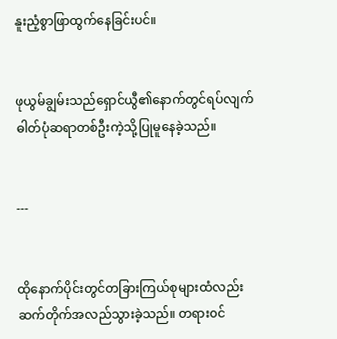နူးညံ့စွာဖြာထွက်နေခြင်းပင်။


ဖုယွမ်ချွမ်းသည်ရှောင်ယွီ၏နောက်တွင်ရပ်လျက် ဓါတ်ပုံဆရာတစ်ဦးကဲ့သို့ပြုမူနေခဲ့သည်။


---


ထိုနောက်ပိုင်းတွင်တခြားကြယ်စုများထံလည်းဆက်တိုက်အလည်သွားခဲ့သည်။ တရား၀င်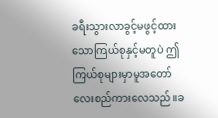ခရီးသွားလာခွင့်မဖွင့်ထားသောကြယ်စုနှင့်မတူပဲ ဤကြယ်စုများမှာမူအတော်လေးစည်ကားလေသည်။ခ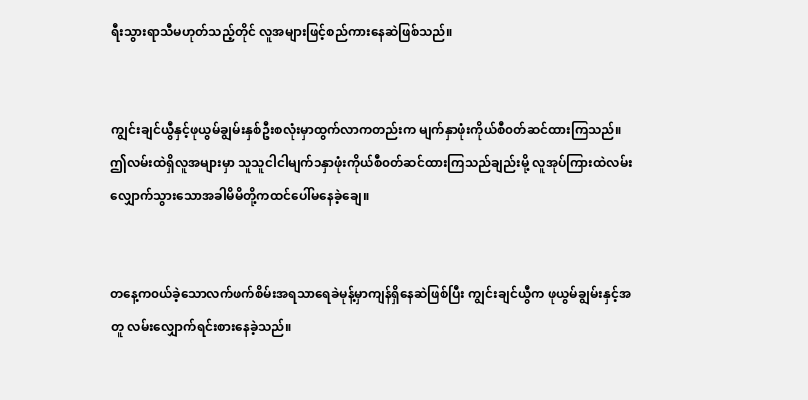ရီးသွားရာသီမဟုတ်သည့်တိုင် လူအများဖြင့်စည်ကားနေဆဲဖြစ်သည်။


ကျွင်းချင်ယွီနှင့်ဖုယွမ်ချွမ်းနှစ်ဦးစလုံးမှာထွက်လာကတည်းက မျက်နှာဖုံးကိုယ်စီ၀တ်ဆင်ထားကြသည်။ ဤလမ်းထဲရှိလူအများမှာ သူသူငါငါမျက်၁နှာဖုံးကိုယ်စီ၀တ်ဆင်ထားကြသည်ချည်းမို့ လူအုပ်ကြားထဲလမ်းလျှောက်သွားသောအခါမိမိတို့ကထင်ပေါ်မနေခဲ့ချေ။


တနေ့က၀ယ်ခဲ့သောလက်ဖက်စိမ်းအရသာရေခဲမုန့်မှာကျန်ရှိနေဆဲဖြစ်ပြီး ကျွင်းချင်ယွီက ဖုယွမ်ချွမ်းနှင့်အတူ လမ်းလျှောက်ရင်းစားနေခဲ့သည်။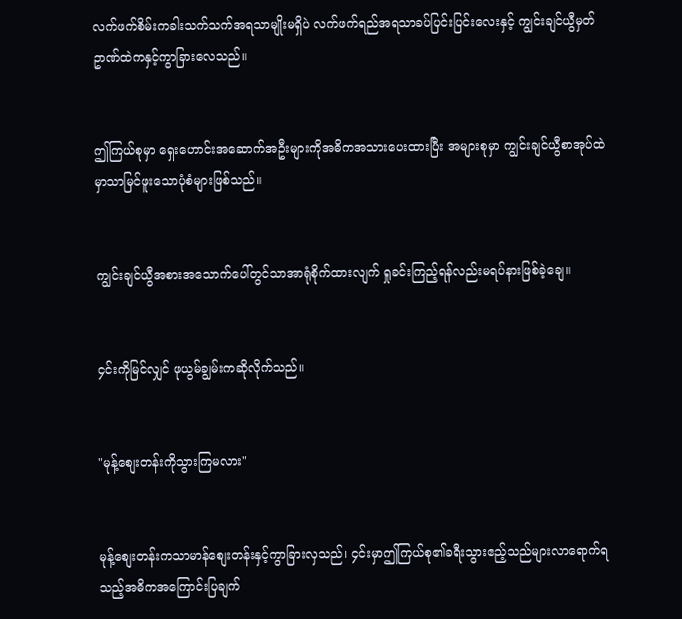လက်ဖက်စိမ်းကခါးသက်သက်အရသာမျိုးမရှိပဲ လက်ဖက်ရည်အရသာခပ်ပြင်းပြင်းလေးနှင့် ကျွင်းချင်ယွီမှတ်ဥာဏ်ထဲကနှင့်ကွာခြားလေသည်။


ဤကြယ်စုမှာ ရှေးဟောင်းအဆောက်အဦးများကိုအဓိကအသားပေးထားပြီး အများစုမှာ ကျွင်းချင်ယွီစာအုပ်ထဲမှာသာမြင်ဖူးသောပုံစံများဖြစ်သည်။


ကျွင်းချင်ယွီအစားအသောက်ပေါ်တွင်သာအာရုံစိုက်ထားလျက် ရှုခင်းကြည့်ရန်လည်းမရပ်နားဖြစ်ခဲ့ချေ။


၄င်းကိုမြင်လျှင် ဖုယွမ်ချွမ်းကဆိုလိုက်သည်။


"မုန့်စျေးတန်းကိုသွားကြမလား"


မုန့်စျေးတန်းကသာမာန်စျေးတန်းနှင့်ကွာခြားလှသည်၊ ၄င်းမှာဤကြယ်စု၏ခရီးသွားဧည့်သည်များလာရောက်ရသည့်အဓိကအကြောင်းပြချက်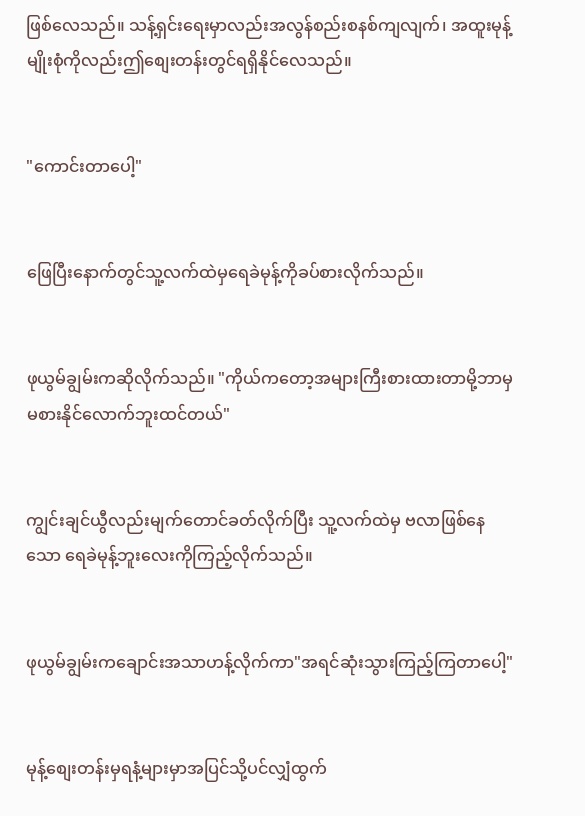ဖြစ်လေသည်။ သန့်ရှင်းရေးမှာလည်းအလွန်စည်းစနစ်ကျလျက်၊ အထူးမုန့်မျိုးစုံကိုလည်းဤစျေးတန်းတွင်ရရှိနိုင်လေသည်။


"ကောင်းတာပေါ့"


ဖြေပြီးနောက်တွင်သူ့လက်ထဲမှရေခဲမုန့်ကိုခပ်စားလိုက်သည်။


ဖုယွမ်ချွမ်းကဆိုလိုက်သည်။ "ကိုယ်ကတော့အများကြီးစားထားတာမို့ဘာမှမစားနိုင်လောက်ဘူးထင်တယ်"


ကျွင်းချင်ယွီလည်းမျက်တောင်ခတ်လိုက်ပြီး သူ့လက်ထဲမှ ဗလာဖြစ်နေသော ရေခဲမုန့်ဘူးလေးကိုကြည့်လိုက်သည်။


ဖုယွမ်ချွမ်းကချောင်းအသာဟန့်လိုက်ကာ"အရင်ဆုံးသွားကြည့်ကြတာပေါ့"


မုန့်စျေးတန်းမှရနံ့များမှာအပြင်သို့ပင်လျှံထွက်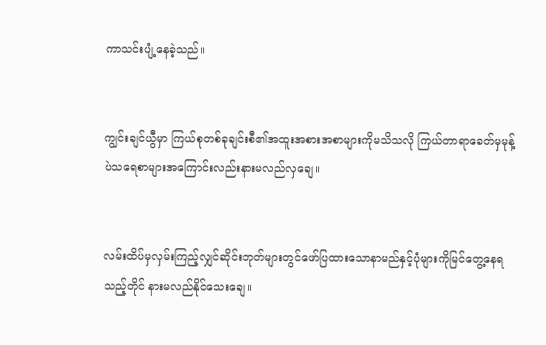ကာသင်းပျံ့နေခဲ့သည်။


ကျွင်းချင်ယွီမှာ ကြယ်စုတစ်ခုချင်းစီ၏အထူးအစားအစာများကိုမသိသလို ကြယ်တာရာခေတ်မှမုန့်ပဲသရေစာများအကြောင်းလည်းနားမလည်လှချေ။


လမ်းထိပ်မှလှမ်းကြည့်လျှင်ဆိုင်းဘုတ်များတွင်ဖော်ပြထားသောနာမည်နှင့်ပုံများကိုမြင်တွေ့နေရသည့်တိုင် နားမလည်နိုင်သေးချေ။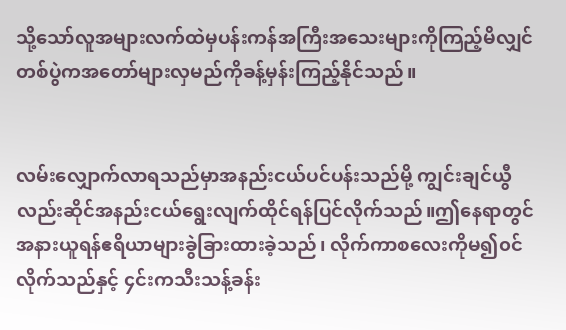သို့သော်လူအများလက်ထဲမှပန်းကန်အကြီးအသေးများကိုကြည့်မိလျှင် တစ်ပွဲကအတော်များလှမည်ကိုခန့်မှန်းကြည့်နိုင်သည်။


လမ်းလျှောက်လာရသည်မှာအနည်းငယ်ပင်ပန်းသည်မို့ ကျွင်းချင်ယွီလည်းဆိုင်အနည်းငယ်ရွေးလျက်ထိုင်ရန်ပြင်လိုက်သည်။ဤနေရာတွင်အနားယူရန်ဧရိယာများခွဲခြားထားခဲ့သည်၊ လိုက်ကာစလေးကိုမ၍၀င်လိုက်သည်နှင့် ၄င်းကသီးသန့်ခန်း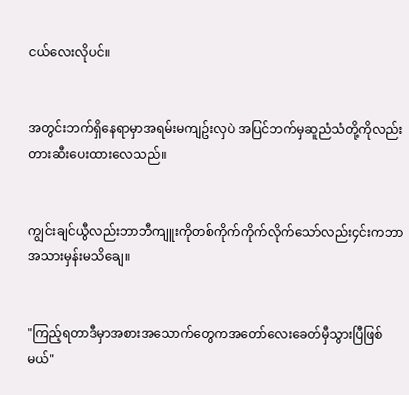ငယ်လေးလိုပင်။


အတွင်းဘက်ရှိနေရာမှာအရမ်းမကျဥ်းလှပဲ အပြင်ဘက်မှဆူညံသံတို့ကိုလည်းတားဆီးပေးထားလေသည်။


ကျွင်းချင်ယွီလည်းဘာဘီကျူးကိုတစ်ကိုက်ကိုက်လိုက်သော်လည်း၄င်းကဘာအသားမှန်းမသိချေ။


"ကြည့်ရတာဒီမှာအစားအသောက်တွေကအတော်လေးခေတ်မှီသွားပြီဖြစ်မယ်"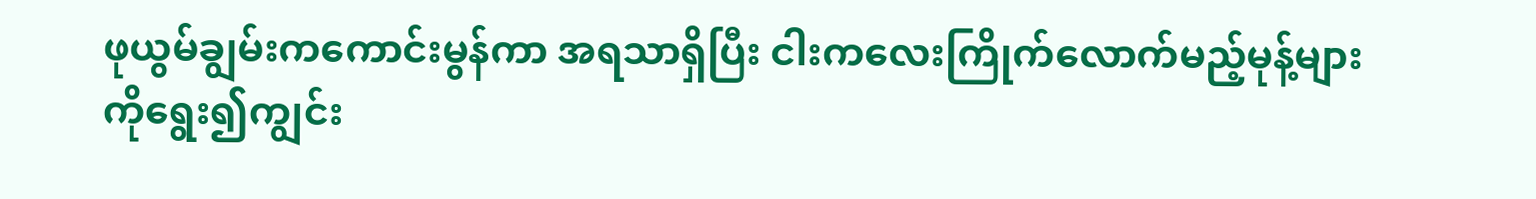ဖုယွမ်ချွမ်းကကောင်းမွန်ကာ အရသာရှိပြီး ငါးကလေးကြိုက်လောက်မည့်မုန့်များကိုရွေး၍ကျွင်း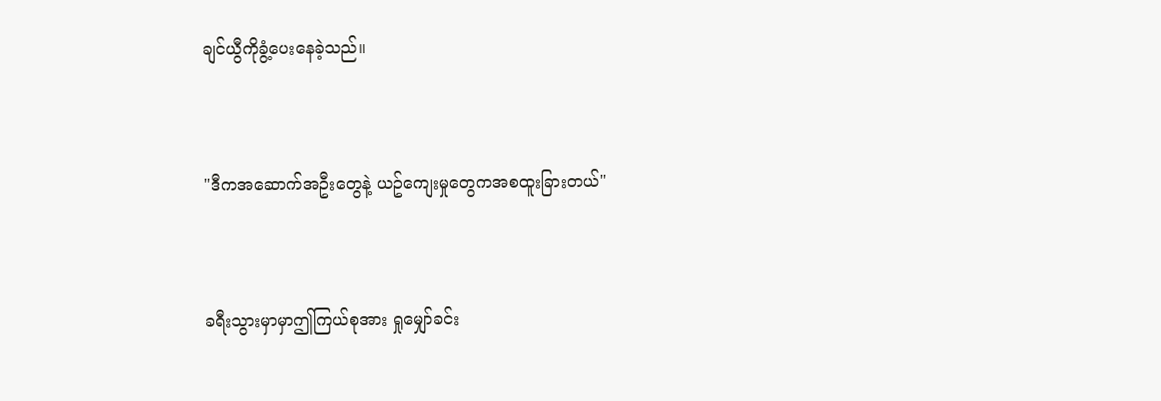ချင်ယွီကိုခွံ့ပေးနေခဲ့သည်။


"ဒီကအဆောက်အဦးတွေနဲ့ ယဥ်ကျေးမှုတွေကအစထူးခြားတယ်"


ခရီးသွားမှာမှာဤကြယ်စုအား ရှုမျှော်ခင်း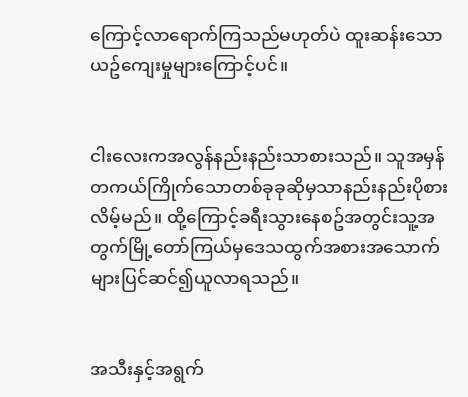ကြောင့်လာရောက်ကြသည်မဟုတ်ပဲ ထူးဆန်းသော ယဥ်ကျေးမှုများကြောင့်ပင်။


ငါးလေးကအလွန်နည်းနည်းသာစားသည်။ သူအမှန်တကယ်ကြိုက်သောတစ်ခုခုဆိုမှသာနည်းနည်းပိုစားလိမ့်မည်။ ထို့ကြောင့်ခရီးသွားနေစဥ်အတွင်းသူ့အတွက်မြို့တော်ကြယ်မှဒေသထွက်အစားအသောက်များပြင်ဆင်၍ယူလာရသည်။


အသီးနှင့်အရွက်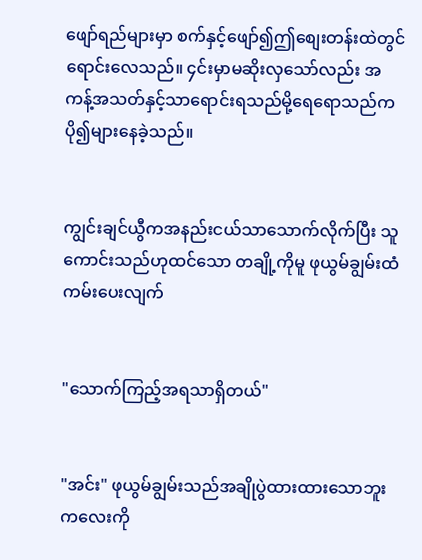ဖျော်ရည်များမှာ စက်နှင့်ဖျော်၍ဤစျေးတန်းထဲတွင်ရောင်းလေသည်။ ၄င်းမှာမဆိုးလှသော်လည်း အကန့်အသတ်နှင့်သာရောင်းရသည်မို့ရေရောသည်ကပို၍များနေခဲ့သည်။


ကျွင်းချင်ယွီကအနည်းငယ်သာသောက်လိုက်ပြီး သူကောင်းသည်ဟုထင်သော တချို့ကိုမူ ဖုယွမ်ချွမ်းထံကမ်းပေးလျက်


"သောက်ကြည့်အရသာရှိတယ်"


"အင်း" ဖုယွမ်ချွမ်းသည်အချိုပွဲထားထားသောဘူးကလေးကို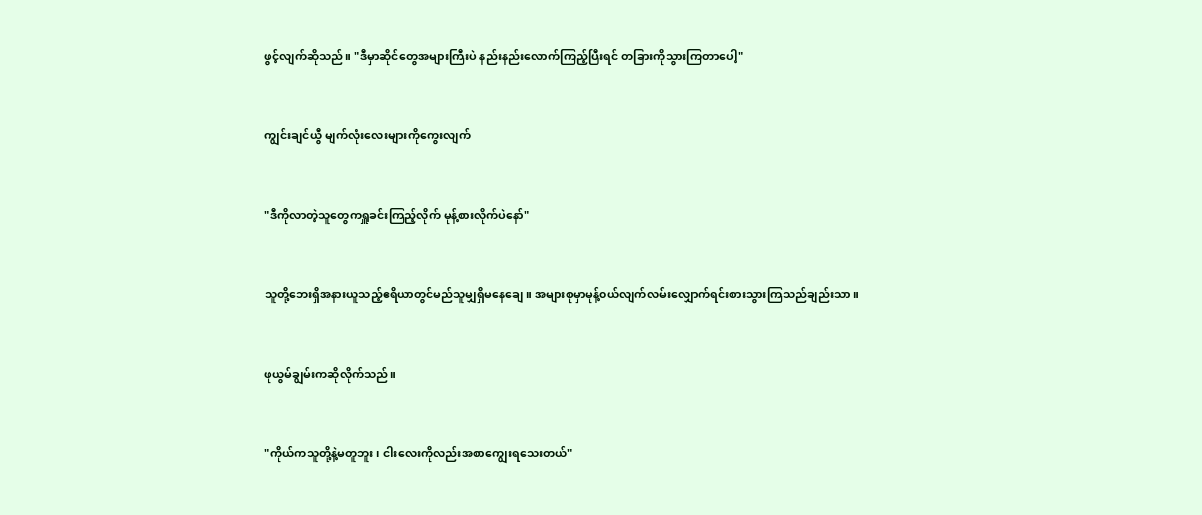ဖွင့်လျက်ဆိုသည်။ "ဒီမှာဆိုင်တွေအများကြီးပဲ နည်းနည်းလောက်ကြည့်ပြီးရင် တခြားကိုသွားကြတာပေါ့"


ကျွင်းချင်ယွီ မျက်လုံးလေးများကိုကွေးလျက်


"ဒီကိုလာတဲ့သူတွေကရှူခင်းကြည့်လိုက် မုန့်စားလိုက်ပဲနော်"


သူတို့ဘေးရှိအနားယူသည့်ဧရိယာတွင်မည်သူမျှရှိမနေချေ။ အများစုမှာမုန့်၀ယ်လျက်လမ်းလျှောက်ရင်းစားသွားကြသည်ချည်းသာ။


ဖုယွမ်ချွမ်းကဆိုလိုက်သည်။


"ကိုယ်ကသူတို့နဲ့မတူဘူး၊ ငါးလေးကိုလည်းအစာကျွေးရသေးတယ်"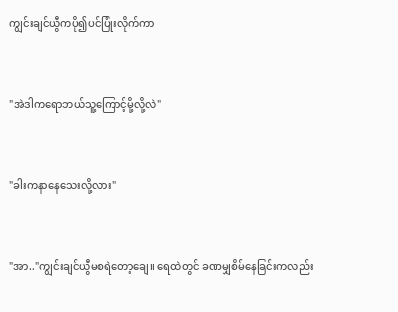ကျွင်းချင်ယွီကပို၍ပင်ပြုံးလိုက်ကာ


"အဲဒါကရောဘယ်သူ့ကြောင့်မို့လို့လဲ"


"ခါးကနာနေသေးလို့လား"


"အာ.."ကျွင်းချင်ယွီမစရဲတော့ချေ။ ရေထဲတွင် ခဏမျှစိမ်နေခြင်းကလည်း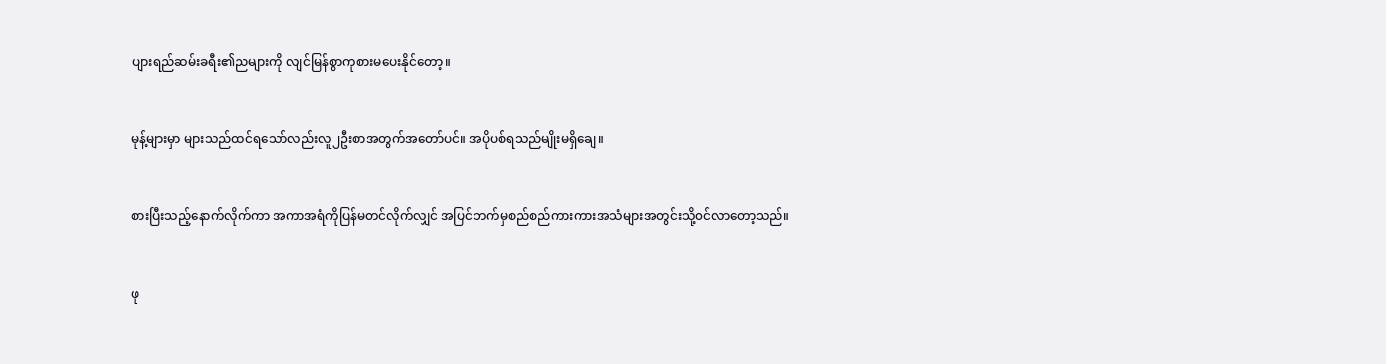ပျားရည်ဆမ်းခရီး၏ညများကို လျင်မြန်စွာကုစားမပေးနိုင်တော့။


မုန့်များမှာ များသည်ထင်ရသော်လည်းလူ၂ဦးစာအတွက်အတော်ပင်။ အပိုပစ်ရသည်မျိုးမရှိချေ။


စားပြီးသည့်နောက်လိုက်ကာ အကာအရံကိုပြန်မတင်လိုက်လျှင် အပြင်ဘက်မှစည်စည်ကားကားအသံများအတွင်းသို့၀င်လာတော့သည်။


ဖု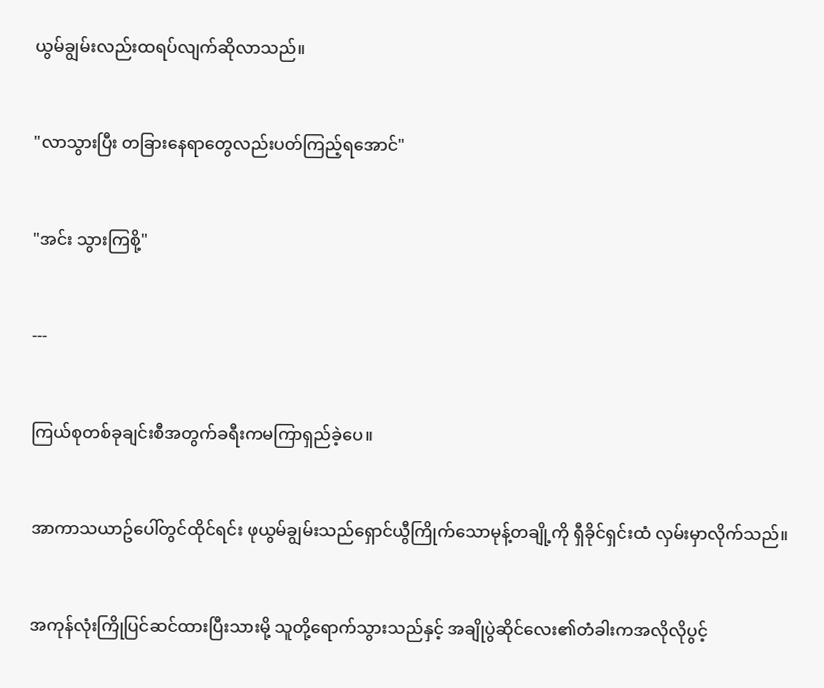ယွမ်ချွမ်းလည်းထရပ်လျက်ဆိုလာသည်။


"လာသွားပြီး တခြားနေရာတွေလည်းပတ်ကြည့်ရအောင်"


"အင်း သွားကြစို့"


---


ကြယ်စုတစ်ခုချင်းစီအတွက်ခရီးကမကြာရှည်ခဲ့ပေ။


အာကာသယာဥ်ပေါ်တွင်ထိုင်ရင်း ဖုယွမ်ချွမ်းသည်ရှောင်ယွီကြိုက်သောမုန့်တချို့ကို ရှီခိုင်ရှင်းထံ လှမ်းမှာလိုက်သည်။


အကုန်လုံးကြိုပြင်ဆင်ထားပြီးသားမို့ သူတို့ရောက်သွားသည်နှင့် အချိုပွဲဆိုင်လေး၏တံခါးကအလိုလိုပွင့်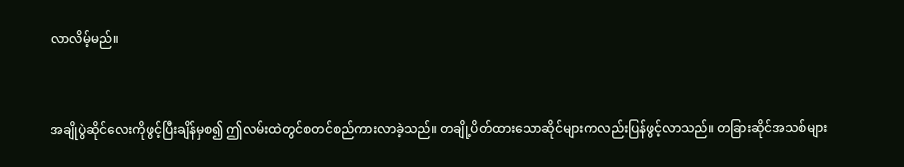လာလိမ့်မည်။


အချိုပွဲဆိုင်လေးကိုဖွင့်ပြီးချိန်မှစ၍ ဤလမ်းထဲတွင်စတင်စည်ကားလာခဲ့သည်။ တချို့ပိတ်ထားသောဆိုင်များကလည်းပြန်ဖွင့်လာသည်။ တခြားဆိုင်အသစ်များ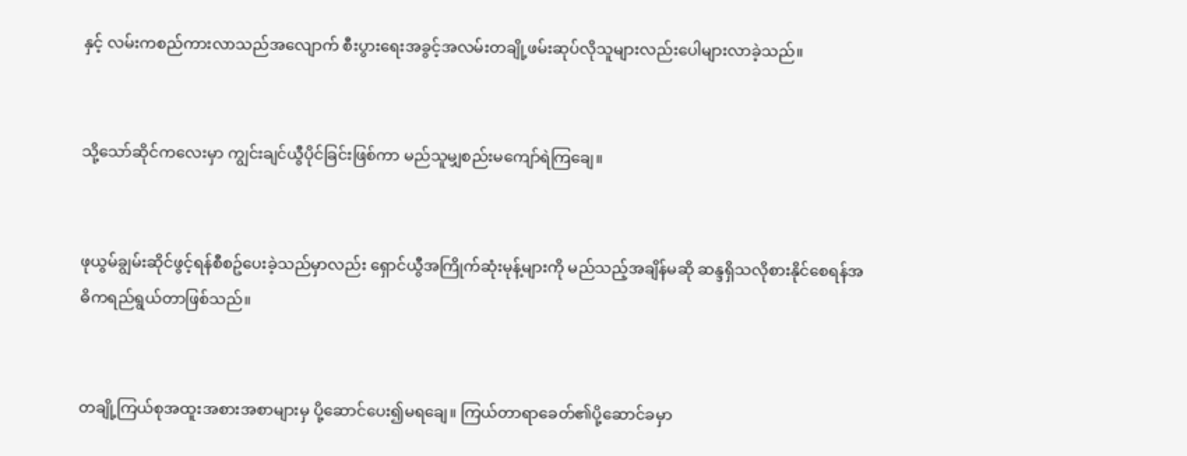နှင့် လမ်းကစည်ကားလာသည်အလျောက် စီးပွားရေးအခွင့်အလမ်းတချို့ဖမ်းဆုပ်လိုသူများလည်းပေါများလာခဲ့သည်။


သို့သော်ဆိုင်ကလေးမှာ ကျွင်းချင်ယွီပိုင်ခြင်းဖြစ်ကာ မည်သူမျှစည်းမကျော်ရဲကြချေ။


ဖုယွမ်ချွမ်းဆိုင်ဖွင့်ရန်စီစဥ်ပေးခဲ့သည်မှာလည်း ရှောင်ယွီအကြိုက်ဆုံးမုန့်များကို မည်သည့်အချိန်မဆို ဆန္ဒရှိသလိုစားနိုင်စေရန်အဓိကရည်ရွယ်တာဖြစ်သည်။


တချို့ကြယ်စုအထူးအစားအစာများမှ ပို့ဆောင်ပေး၍မရချေ။ ကြယ်တာရာခေတ်၏ပို့ဆောင်ခမှာ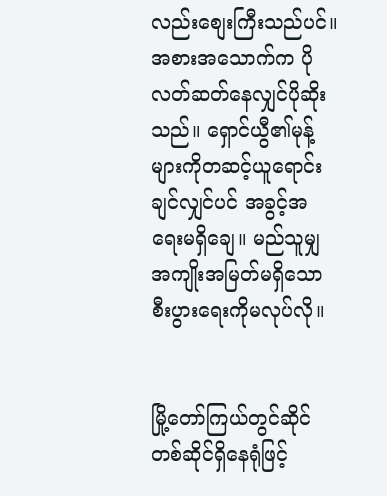လည်းစျေးကြီးသည်ပင်။ အစားအသောက်က ပိုလတ်ဆတ်နေလျှင်ပိုဆိုးသည်။ ရှောင်ယွီ၏မုန့်များကိုတဆင့်ယူရောင်းချင်လျှင်ပင် အခွင့်အရေးမရှိချေ။ မည်သူမျှအကျိုးအမြတ်မရှိသောစီးပွားရေးကိုမလုပ်လို။


မြို့တော်ကြယ်တွင်ဆိုင်တစ်ဆိုင်ရှိနေရုံဖြင့်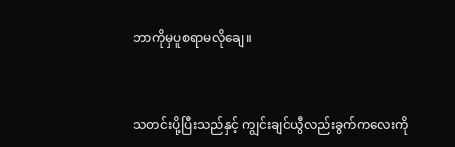ဘာကိုမှပူစရာမလိုချေ။


သတင်းပို့ပြီးသည်နှင့် ကျွင်းချင်ယွီလည်းခွက်ကလေးကို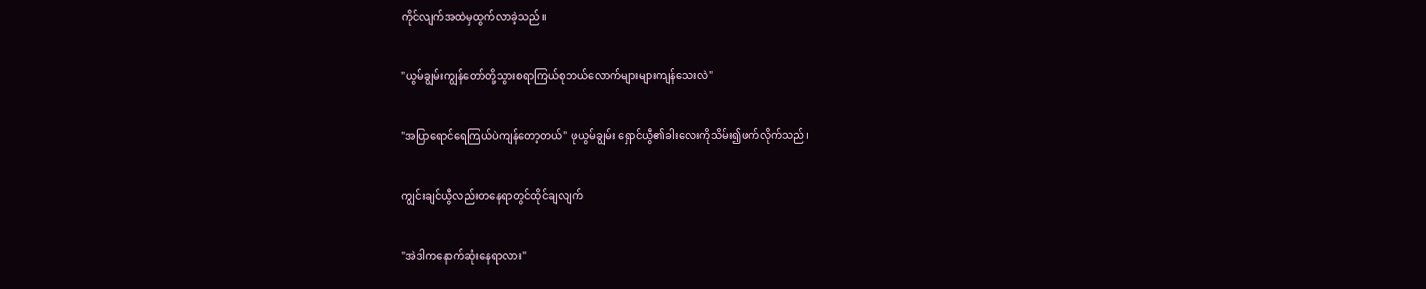ကိုင်လျက်အထဲမှထွက်လာခဲ့သည်။


"ယွမ်ချွမ်းကျွန်တော်တို့သွားစရာကြယ်စုဘယ်လောက်များများကျန်သေးလဲ"


"အပြာရောင်ရေကြယ်ပဲကျန်တော့တယ်" ဖုယွမ်ချွမ်း ရှောင်ယွီ၏ခါးလေးကိုသိမ်း၍ဖက်လိုက်သည်၊


ကျွင်းချင်ယွီလည်းတနေရာတွင်ထိုင်ချလျက်


"အဲဒါကနောက်ဆုံးနေရာလား"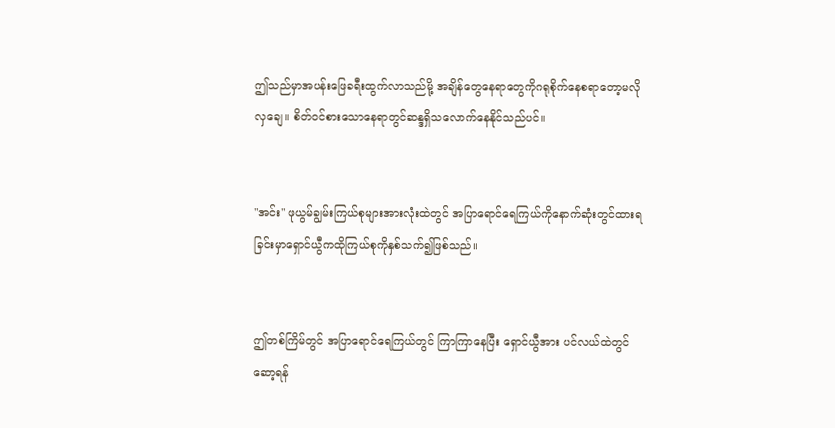ဤသည်မှာအပန်းဖြေခရီးထွက်လာသည်မို့ အချိန်တွေနေရာတွေကိုဂရုစိုက်နေစရာတော့မလိုလှချေ။ စိတ်၀င်စားသောနေရာတွင်ဆန္ဒရှိသလောက်နေနိုင်သည်ပင်။


"အင်း" ဖုယွမ်ချွမ်းကြယ်စုများအားလုံးထဲတွင် အပြာရောင်ရေကြယ်ကိုနောက်ဆုံးတွင်ထားရခြင်းမှာရှောင်ယွီကထိုကြယ်စုကိုနှစ်သက်၍ဖြစ်သည်။


ဤတစ်ကြိမ်တွင် အပြာရောင်ရေကြယ်တွင် ကြာကြာနေပြီး ရှောင်ယွီအား ပင်လယ်ထဲတွင်ဆော့ရန်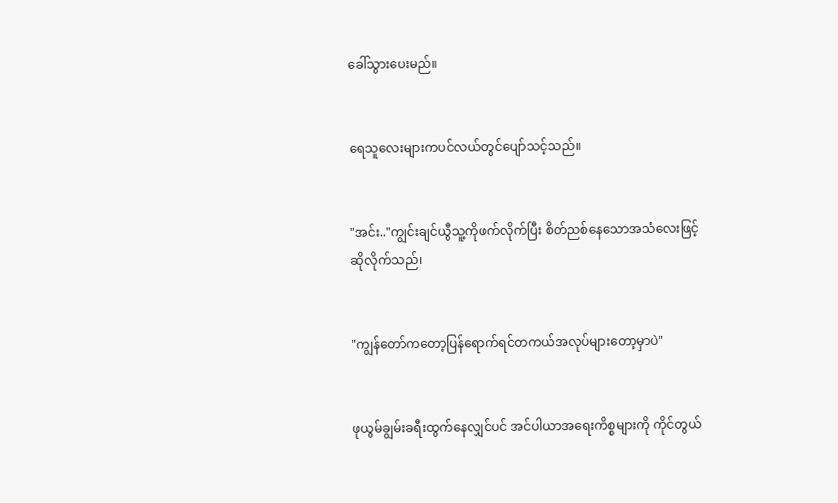ခေါ်သွားပေးမည်။


ရေသူလေးများကပင်လယ်တွင်ပျော်သင့်သည်။


"အင်း.."ကျွင်းချင်ယွီသူ့ကိုဖက်လိုက်ပြီး စိတ်ညစ်နေသောအသံလေးဖြင့်ဆိုလိုက်သည်၊


"ကျွန်တော်ကတော့ပြန်ရောက်ရင်တကယ်အလုပ်များတော့မှာပဲ"


ဖုယွမ်ချွမ်းခရီးထွက်နေလျှင်ပင် အင်ပါယာအရေးကိစ္စများကို ကိုင်တွယ်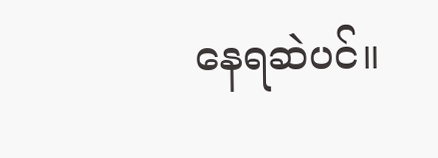နေရဆဲပင်။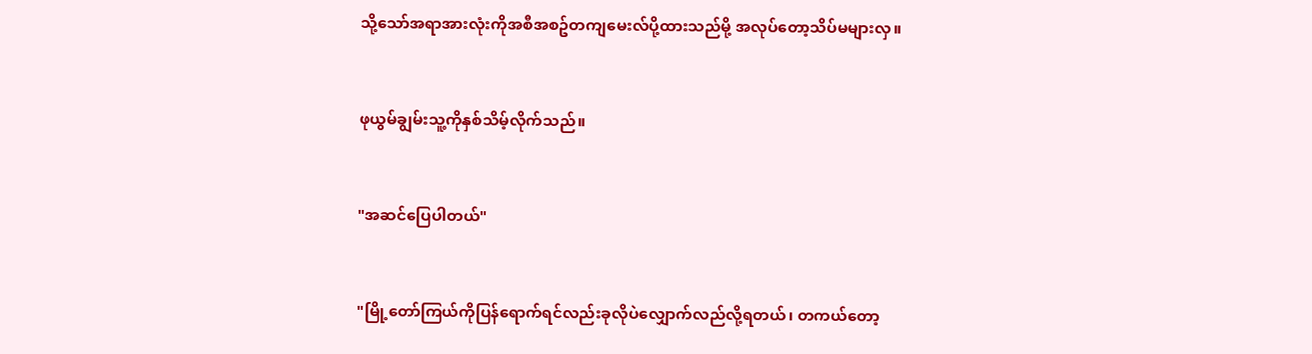သို့သော်အရာအားလုံးကိုအစီအစဥ်တကျမေးလ်ပို့ထားသည်မို့ အလုပ်တော့သိပ်မများလှ။


ဖုယွမ်ချွမ်းသူ့ကိုနှစ်သိမ့်လိုက်သည်။


"အဆင်ပြေပါတယ်"


"မြို့တော်ကြယ်ကိုပြန်ရောက်ရင်လည်းခုလိုပဲလျှောက်လည်လို့ရတယ်၊ တကယ်တော့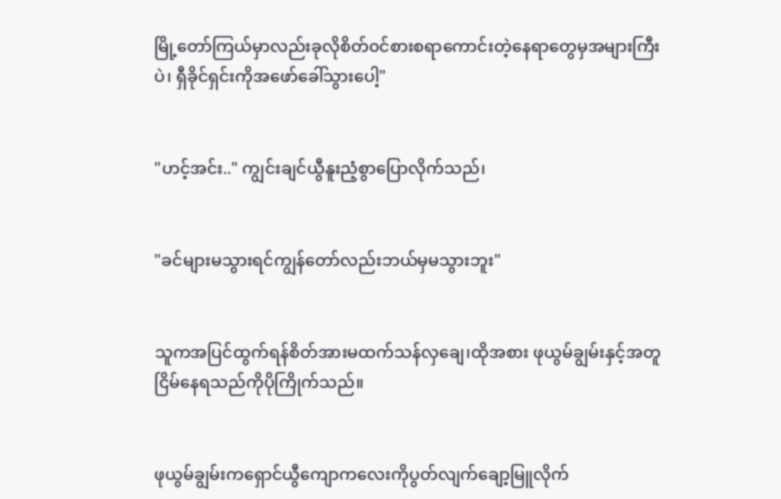မြို့တော်ကြယ်မှာလည်းခုလိုစိတ်၀င်စားစရာကောင်းတဲ့နေရာတွေမှအများကြီးပဲ၊ ရှီခိုင်ရှင်းကိုအဖော်ခေါ်သွားပေါ့"


"ဟင့်အင်း.." ကျွင်းချင်ယွီနူးညံ့စွာပြောလိုက်သည်၊


"ခင်များမသွားရင်ကျွန်တော်လည်းဘယ်မှမသွားဘူး"


သူကအပြင်ထွက်ရန်စိတ်အားမထက်သန်လှချေ၊ထိုအစား ဖုယွမ်ချွမ်းနှင့်အတူငြိမ်နေရသည်ကိုပိုကြိုက်သည်။


ဖုယွမ်ချွမ်းကရှောင်ယွီကျောကလေးကိုပွတ်လျက်ချော့မြူလိုက်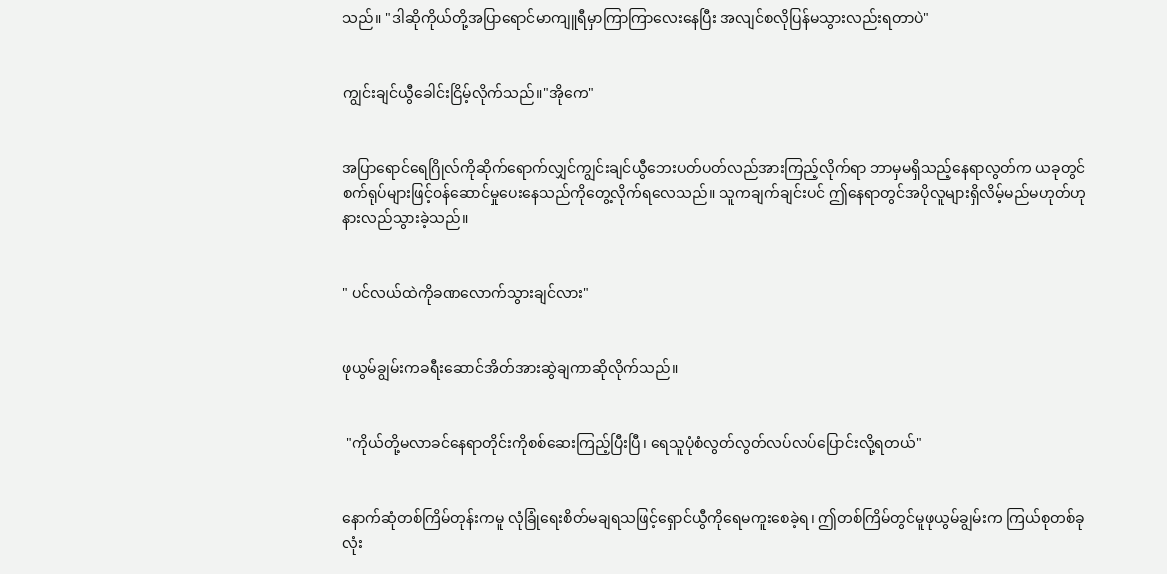သည်။ "ဒါဆိုကိုယ်တို့အပြာရောင်မာကျူရီမှာကြာကြာလေးနေပြီး အလျင်စလိုပြန်မသွားလည်းရတာပဲ"


ကျွင်းချင်ယွီခေါင်းငြိမ့်လိုက်သည်။"အိုကေ"


အပြာရောင်ရေဂြိုလ်ကိုဆိုက်ရောက်လျှင်ကျွင်းချင်ယွီဘေးပတ်ပတ်လည်အားကြည့်လိုက်ရာ ဘာမှမရှိသည့်နေရာလွတ်က ယခုတွင်စက်ရုပ်များဖြင့်၀န်ဆောင်မှုပေးနေသည်ကိုတွေ့လိုက်ရလေသည်။ သူကချက်ချင်းပင် ဤနေရာတွင်အပိုလူများရှိလိမ့်မည်မဟုတ်ဟုနားလည်သွားခဲ့သည်။


" ပင်လယ်ထဲကိုခဏလောက်သွားချင်လား"


ဖုယွမ်ချွမ်းကခရီးဆောင်အိတ်အားဆွဲချကာဆိုလိုက်သည်။


 "ကိုယ်တို့မလာခင်နေရာတိုင်းကိုစစ်ဆေးကြည့်ပြီးပြီ၊ ရေသူပုံစံလွတ်လွတ်လပ်လပ်ပြောင်းလို့ရတယ်"


နောက်ဆုံတစ်ကြိမ်တုန်းကမူ လုံခြုံရေးစိတ်မချရသဖြင့်ရှောင်ယွီကိုရေမကူးစေခဲ့ရ၊ ဤတစ်ကြိမ်တွင်မူဖုယွမ်ချွမ်းက ကြယ်စုတစ်ခုလုံး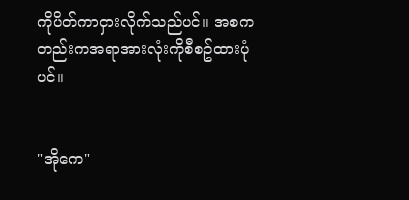ကိုပိတ်ကာငှားလိုက်သည်ပင်။ အစကတည်းကအရာအားလုံးကိုစီစဥ်ထားပုံပင်။


"အိုကေ"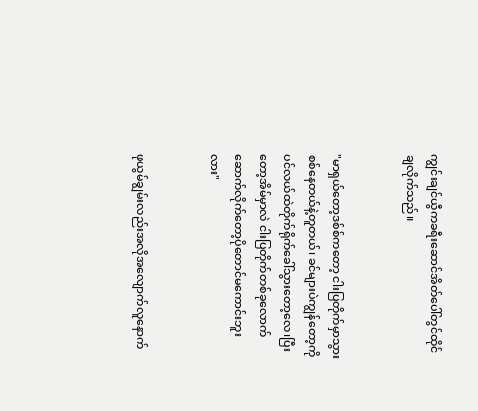ကျွင်းချင်ယွီကခရီးဆောင်အိတ်ပေါ်တွင်ထိုင်ချလိုက်သည်။


"မာရှယ်တော့ဒစ်စ်ကတော့ ငါးပြတိုက်မှာသွားစစ်နေတယ်နဲ့တူတယ်၊ ခင်များပဲကျွန်တော့ကို ပင်လယ်ထဲတိုက်ရိုက်ခေါ်သွားတော့လေ၊ပြီးတော့အိမ်မှာလဲ ငါးပြတိုက်တစ်ခုလောက်ဆောက်လိုက်တော့ပိုတောင်မကောင်းဘူးလား"


ဖုယွမ်ချွမ်းလည်းအလိုအလျောက်လူနောက်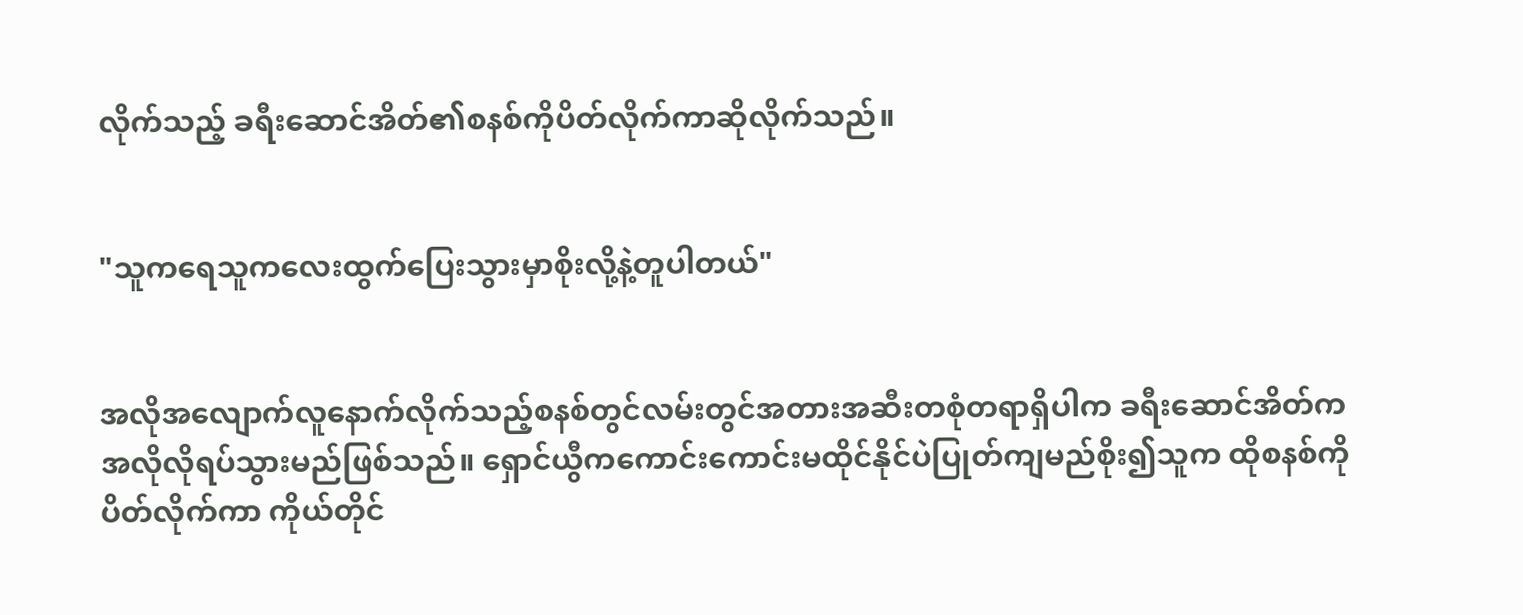လိုက်သည့် ခရီးဆောင်အိတ်၏စနစ်ကိုပိတ်လိုက်ကာဆိုလိုက်သည်။


"သူကရေသူကလေးထွက်ပြေးသွားမှာစိုးလို့နဲ့တူပါတယ်"


အလိုအလျောက်လူနောက်လိုက်သည့်စနစ်တွင်လမ်းတွင်အတားအဆီးတစုံတရာရှိပါက ခရီးဆောင်အိတ်ကအလိုလိုရပ်သွားမည်ဖြစ်သည်။ ရှောင်ယွီကကောင်းကောင်းမထိုင်နိုင်ပဲပြုတ်ကျမည်စိုး၍သူက ထိုစနစ်ကိုပိတ်လိုက်ကာ ကိုယ်တိုင်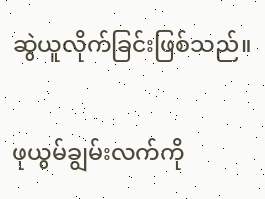ဆွဲယူလိုက်ခြင်းဖြစ်သည်။


ဖုယွမ်ချွမ်းလက်ကို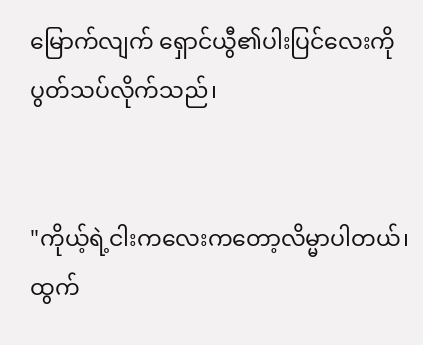မြောက်လျက် ရှောင်ယွီ၏ပါးပြင်လေးကိုပွတ်သပ်လိုက်သည်၊


"ကိုယ့်ရဲ့ငါးကလေးကတော့လိမ္မာပါတယ်၊ ထွက်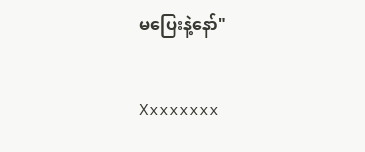မပြေးနဲ့နော်"


Xxxxxxxx